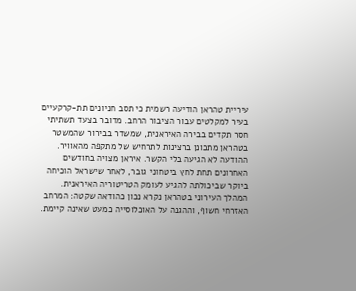עיריית טהראן הודיעה רשמית כי תסב חניונים תת-קרקעיים בעיר למקלטים עבור הציבור הרחב. מדובר בצעד תשתיתי חסר תקדים בבירה האיראנית, שמשדר בבירור שהמשטר בטהראן מתכונן ברצינות לתרחיש של מתקפה מהאוויר.
ההודעה לא הגיעה בלי הקשר. איראן מצויה בחודשים האחרונים תחת לחץ ביטחוני גובר, לאחר שישראל הוכיחה ביוקר שביכולתה להגיע לעומק הטריטוריה האיראנית. המהלך העירוני בטהראן נקרא נכון כהודאה שקטה: המרחב האזרחי חשוף, וההגנה על האוכלוסייה כמעט שאינה קיימת.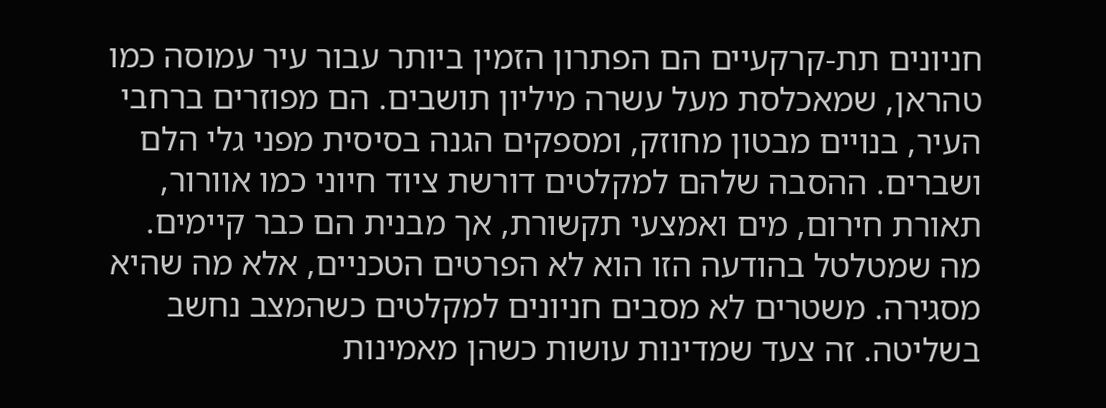חניונים תת-קרקעיים הם הפתרון הזמין ביותר עבור עיר עמוסה כמו טהראן, שמאכלסת מעל עשרה מיליון תושבים. הם מפוזרים ברחבי העיר, בנויים מבטון מחוזק, ומספקים הגנה בסיסית מפני גלי הלם ושברים. ההסבה שלהם למקלטים דורשת ציוד חיוני כמו אוורור, תאורת חירום, מים ואמצעי תקשורת, אך מבנית הם כבר קיימים.
מה שמטלטל בהודעה הזו הוא לא הפרטים הטכניים, אלא מה שהיא מסגירה. משטרים לא מסבים חניונים למקלטים כשהמצב נחשב בשליטה. זה צעד שמדינות עושות כשהן מאמינות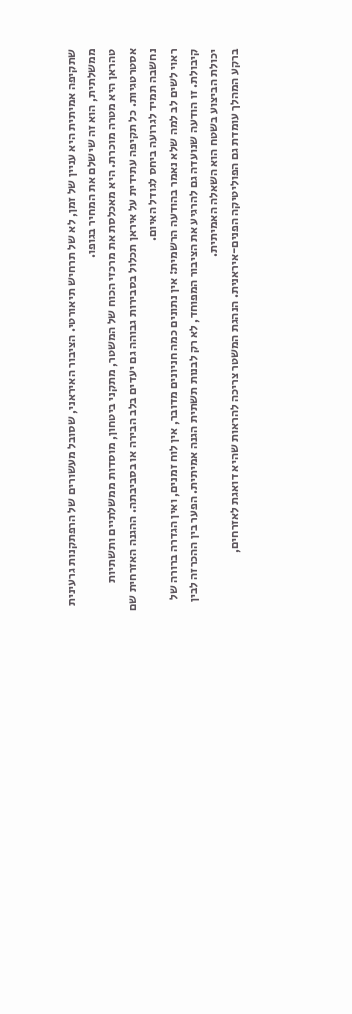שתקיפה אמיתית היא עניין של זמן, לא של תרחיש תיאורטי. הציבור האיראני, שסובל מעשורים של הרפתקנות גרעינית ממשלתית, הוא זה שישלם את המחיר בגופו.
טהראן היא מטרה מוכרת. היא מאכלסת את מרכזי הכוח של המשטר, מתקני ביטחון, מוסדות ממשלתיים ותשתיות אסטרטגיות. כל תקיפה עתידית על איראן תכלול בסבירות גבוהה גם יעדים בלב הבירה או בסביבתה. ההגנה האזרחית שם נחשבה תמיד לגרועה ביחס לגודל האיום.
ראוי לשים לב למה שלא נאמר בהודעה הרשמית: אין נתונים כמה חניונים מדובר, אין לוח זמנים, ואין הגדרה ברורה של קיבולת. זו הודעה שנועדה גם להרגיע את הציבור המפוחד, לא רק לבנות תשתית הגנה אמיתית. הפער בין ההכרזה לבין יכולת הביצוע בשטח הוא השאלה האמיתית.
ברקע המהלך עומדת גם הפוליטיקה הפנים-איראנית. הנהגת המשטר צריכה להראות שהיא דואגת לאזרחים,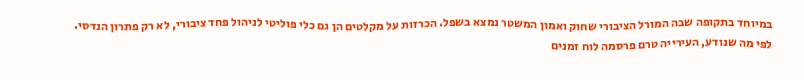במיוחד בתקופה שבה המורל הציבורי שחוק ואמון המשטר נמצא בשפל. הכרזות על מקלטים הן גם כלי פוליטי לניהול פחד ציבורי, לא רק פתרון הנדסי.
לפי מה שנודע, העירייה טרם פרסמה לוח זמנים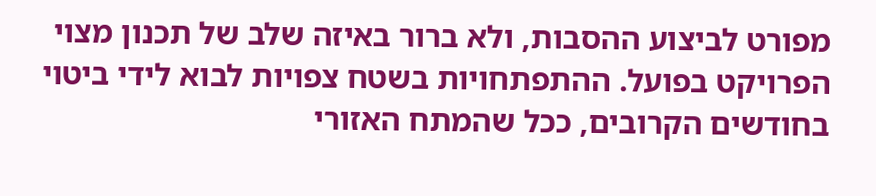מפורט לביצוע ההסבות, ולא ברור באיזה שלב של תכנון מצוי הפרויקט בפועל. ההתפתחויות בשטח צפויות לבוא לידי ביטוי בחודשים הקרובים, ככל שהמתח האזורי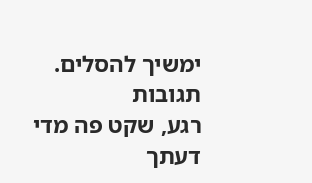ימשיך להסלים.
תגובות
רגע, שקט פה מדי
דעתך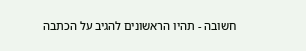חשובה - תהיו הראשונים להגיב על הכתבה